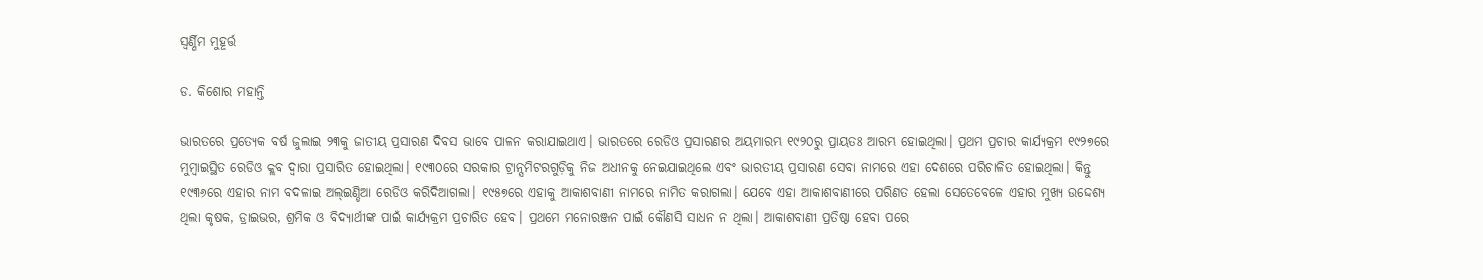ସ୍ବର୍ଣ୍ଣିମ ମୁହୂର୍ତ୍ତ

ଡ. କିଶୋର ମହାନ୍ତି

ଭାରତରେ ପ୍ରତ୍ୟେକ ବର୍ଷ ଜୁଲାଇ ୨୩କୁ ଜାତୀୟ ପ୍ରସାରଣ ଦିବସ ଭାବେ ପାଳନ କରାଯାଇଥାଏ। ଭାରତରେ ରେଡିଓ ପ୍ରସାରଣର ଅୟମାରମ୍ଭ ୧୯୨୦ରୁ ପ୍ରାୟତଃ ଆରମ୍ଭ ହୋଇଥିଲା। ପ୍ରଥମ ପ୍ରଚାର କାର୍ଯ୍ୟକ୍ରମ ୧୯୨୭ରେ ମୁମ୍ବାଇସ୍ଥିତ ରେଡିଓ କ୍ଲବ ଦ୍ୱାରା ପ୍ରସାରିତ ହୋଇଥିଲା। ୧୯୩୦ରେ ସରକାର ଟ୍ରାନ୍ସମିଟରଗୁଡ଼ିକୁ ନିଜ ଅଧୀନକୁ ନେଇଯାଇଥିଲେ ଏବଂ ଭାରତୀୟ ପ୍ରସାରଣ ସେବା ନାମରେ ଏହା ଦେଶରେ ପରିଚାଳିତ ହୋଇଥିଲା। କିନ୍ତୁ ୧୯୩୬ରେ ଏହାର ନାମ ବଦଳାଇ ଅଲ୍‌ଇଣ୍ଡିଆ ରେଡିଓ କରିଦିଆଗଲା। ୧୯୫୭ରେ ଏହାକୁ ଆକାଶବାଣୀ ନାମରେ ନାମିତ କରାଗଲା। ଯେବେ ଏହା ଆକାଶବାଣୀରେ ପରିଣତ ହେଲା ସେତେବେଳେ ଏହାର ମୁଖ୍ୟ ଉଦ୍ଦେଶ୍ୟ ଥିଲା କୃଷକ, ଡ୍ରାଇଭର, ଶ୍ରମିକ ଓ ବିଦ୍ୟାର୍ଥୀଙ୍କ ପାଇଁ କାର୍ଯ୍ୟକ୍ରମ ପ୍ରଚାରିତ ହେବ। ପ୍ରଥମେ ମନୋରଞ୍ଜନ ପାଇଁ କୌଣସି ସାଧନ ନ ଥିଲା। ଆକାଶବାଣୀ ପ୍ରତିଷ୍ଠା ହେବା ପରେ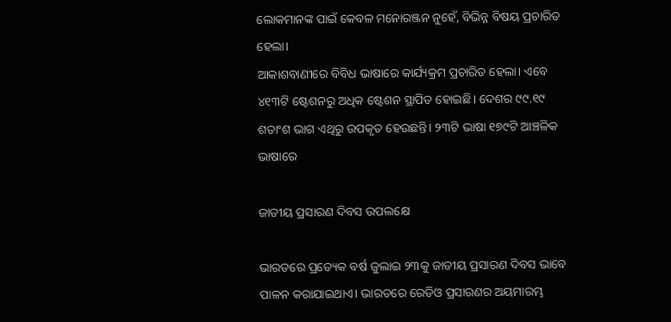ଲୋକମାନଙ୍କ ପାଇଁ କେବଳ ମନୋରଞ୍ଜନ ନୁହେଁ, ବିଭିନ୍ନ ବିଷୟ ପ୍ରଚାରିତ ହେଲା।
ଆକାଶବାଣୀରେ ବିବିଧ ଭାଷାରେ କାର୍ଯ୍ୟକ୍ରମ ପ୍ରଚାରିତ ହେଲା। ଏବେ ୪୧୩ଟି ଷ୍ଟେଶନରୁ ଅଧିକ ଷ୍ଟେଶନ ସ୍ଥାପିତ ହୋଇଛି। ଦେଶର ୯୯.୧୯ ଶତାଂଶ ଭାଗ ଏଥିରୁ ଉପକୃତ ହେଉଛନ୍ତି। ୨୩ଟି ଭାଷା ୧୭୯ଟି ଆଞ୍ଚଳିକ ଭାଷାରେ

ଜାତୀୟ ପ୍ରସାରଣ ଦିବସ ଉପଲକ୍ଷେ

ଭାରତରେ ପ୍ରତ୍ୟେକ ବର୍ଷ ଜୁଲାଇ ୨୩କୁ ଜାତୀୟ ପ୍ରସାରଣ ଦିବସ ଭାବେ ପାଳନ କରାଯାଇଥାଏ। ଭାରତରେ ରେଡିଓ ପ୍ରସାରଣର ଅୟମାରମ୍ଭ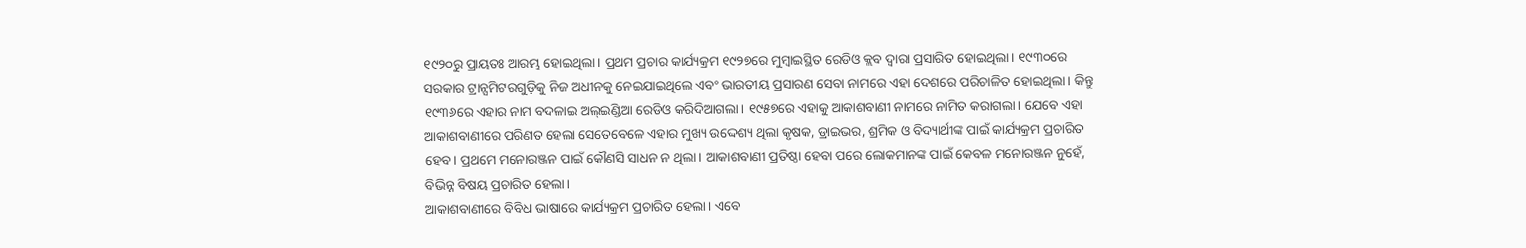୧୯୨୦ରୁ ପ୍ରାୟତଃ ଆରମ୍ଭ ହୋଇଥିଲା। ପ୍ରଥମ ପ୍ରଚାର କାର୍ଯ୍ୟକ୍ରମ ୧୯୨୭ରେ ମୁମ୍ବାଇସ୍ଥିତ ରେଡିଓ କ୍ଲବ ଦ୍ୱାରା ପ୍ରସାରିତ ହୋଇଥିଲା। ୧୯୩୦ରେ ସରକାର ଟ୍ରାନ୍ସମିଟରଗୁଡ଼ିକୁ ନିଜ ଅଧୀନକୁ ନେଇଯାଇଥିଲେ ଏବଂ ଭାରତୀୟ ପ୍ରସାରଣ ସେବା ନାମରେ ଏହା ଦେଶରେ ପରିଚାଳିତ ହୋଇଥିଲା। କିନ୍ତୁ ୧୯୩୬ରେ ଏହାର ନାମ ବଦଳାଇ ଅଲ୍‌ଇଣ୍ଡିଆ ରେଡିଓ କରିଦିଆଗଲା। ୧୯୫୭ରେ ଏହାକୁ ଆକାଶବାଣୀ ନାମରେ ନାମିତ କରାଗଲା। ଯେବେ ଏହା ଆକାଶବାଣୀରେ ପରିଣତ ହେଲା ସେତେବେଳେ ଏହାର ମୁଖ୍ୟ ଉଦ୍ଦେଶ୍ୟ ଥିଲା କୃଷକ, ଡ୍ରାଇଭର, ଶ୍ରମିକ ଓ ବିଦ୍ୟାର୍ଥୀଙ୍କ ପାଇଁ କାର୍ଯ୍ୟକ୍ରମ ପ୍ରଚାରିତ ହେବ। ପ୍ରଥମେ ମନୋରଞ୍ଜନ ପାଇଁ କୌଣସି ସାଧନ ନ ଥିଲା। ଆକାଶବାଣୀ ପ୍ରତିଷ୍ଠା ହେବା ପରେ ଲୋକମାନଙ୍କ ପାଇଁ କେବଳ ମନୋରଞ୍ଜନ ନୁହେଁ, ବିଭିନ୍ନ ବିଷୟ ପ୍ରଚାରିତ ହେଲା।
ଆକାଶବାଣୀରେ ବିବିଧ ଭାଷାରେ କାର୍ଯ୍ୟକ୍ରମ ପ୍ରଚାରିତ ହେଲା। ଏବେ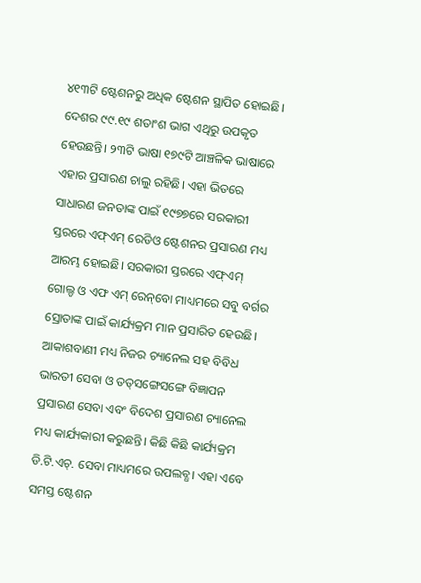୪୧୩ଟି ଷ୍ଟେଶନରୁ ଅଧିକ ଷ୍ଟେଶନ ସ୍ଥାପିତ ହୋଇଛି। ଦେଶର ୯୯.୧୯ ଶତାଂଶ ଭାଗ ଏଥିରୁ ଉପକୃତ ହେଉଛନ୍ତି। ୨୩ଟି ଭାଷା ୧୭୯ଟି ଆଞ୍ଚଳିକ ଭାଷାରେ ଏହାର ପ୍ରସାରଣ ଚାଲୁ ରହିଛି। ଏହା ଭିତରେ ସାଧାରଣ ଜନତାଙ୍କ ପାଇଁ ୧୯୭୭ରେ ସରକାରୀ ସ୍ତରରେ ଏଫ୍‌ଏମ୍‌ ରେଡିଓ ଷ୍ଟେଶନର ପ୍ରସାରଣ ମଧ୍ୟ ଆରମ୍ଭ ହୋଇଛି। ସରକାରୀ ସ୍ତରରେ ଏଫ୍‌ଏମ୍‌ ଗୋଲ୍ଡ ଓ ଏଫ ଏମ୍‌ ରେନ୍‌ବୋ ମାଧ୍ୟମରେ ସବୁ ବର୍ଗର ସ୍ରୋତାଙ୍କ ପାଇଁ କାର୍ଯ୍ୟକ୍ରମ ମାନ ପ୍ରସାରିତ ହେଉଛି। ଆକାଶବାଣୀ ମଧ୍ୟ ନିଜର ଚ୍ୟାନେଲ ସହ ବିବିଧ ଭାରତୀ ସେବା ଓ ତତ୍‌ସଙ୍ଗେସଙ୍ଗେ ବିଜ୍ଞାପନ ପ୍ରସାରଣ ସେବା ଏବଂ ବିଦେଶ ପ୍ରସାରଣ ଚ୍ୟାନେଲ ମଧ୍ୟ କାର୍ଯ୍ୟକାରୀ କରୁଛନ୍ତି। କିଛି କିଛି କାର୍ଯ୍ୟକ୍ରମ ଡି.ଟି.ଏଚ୍‌. ସେବା ମାଧ୍ୟମରେ ଉପଲବ୍ଧ। ଏହା ଏବେ ସମସ୍ତ ଷ୍ଟେଶନ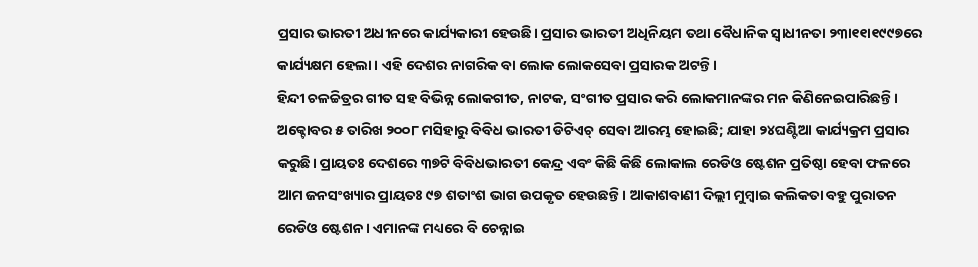ପ୍ରସାର ଭାରତୀ ଅଧୀନରେ କାର୍ଯ୍ୟକାରୀ ହେଉଛି। ପ୍ରସାର ଭାରତୀ ଅଧିନିୟମ ତଥା ବୈଧାନିକ ସ୍ବାଧୀନତା ୨୩ା୧୧ା୧୯୯୭ରେ କାର୍ଯ୍ୟକ୍ଷମ ହେଲା। ଏହି ଦେଶର ନାଗରିକ ବା ଲୋକ ଲୋକସେବା ପ୍ରସାରକ ଅଟନ୍ତି।
ହିନ୍ଦୀ ଚଳଚ୍ଚିତ୍ରର ଗୀତ ସହ ବିଭିନ୍ନ ଲୋକଗୀତ, ନାଟକ, ସଂଗୀତ ପ୍ରସାର କରି ଲୋକମାନଙ୍କର ମନ କିଣିନେଇପାରିଛନ୍ତି। ଅକ୍ଟୋବର ୫ ତାରିଖ ୨୦୦୮ ମସିହାରୁ ବିବିଧ ଭାରତୀ ଡିଟିଏଚ୍‌ ସେବା ଆରମ୍ଭ ହୋଇଛି; ଯାହା ୨୪ଘଣ୍ଟିଆ କାର୍ଯ୍ୟକ୍ରମ ପ୍ରସାର କରୁଛି। ପ୍ରାୟତଃ ଦେଶରେ ୩୭ଟି ବିବିଧଭାରତୀ କେନ୍ଦ୍ର ଏବଂ କିଛି କିଛି ଲୋକାଲ ରେଡିଓ ଷ୍ଟେଶନ ପ୍ରତିଷ୍ଠା ହେବା ଫଳରେ ଆମ ଜନସଂଖ୍ୟାର ପ୍ରାୟତଃ ୯୭ ଶତାଂଶ ଭାଗ ଉପକୃତ ହେଉଛନ୍ତି। ଆକାଶବାଣୀ ଦିଲ୍ଲୀ ମୁମ୍ବାଇ କଲିକତା ବହୁ ପୁରାତନ ରେଡିଓ ଷ୍ଟେଶନ। ଏମାନଙ୍କ ମଧ୍ୟରେ ବି ଚେନ୍ନାଇ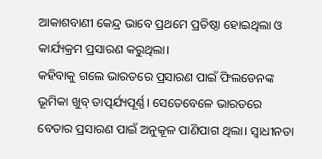ଆକାଶବାଣୀ କେନ୍ଦ୍ର ଭାବେ ପ୍ରଥମେ ପ୍ରତିଷ୍ଠା ହୋଇଥିଲା ଓ କାର୍ଯ୍ୟକ୍ରମ ପ୍ରସାରଣ କରୁଥିଲା।
କହିବାକୁ ଗଲେ ଭାରତରେ ପ୍ରସାରଣ ପାଇଁ ଫିଲଡେନଙ୍କ ଭୂମିକା ଖୁବ୍‌ ତାତ୍ପର୍ଯ୍ୟପୂର୍ଣ୍ଣ। ସେତେବେଳେ ଭାରତରେ ବେତାର ପ୍ରସାରଣ ପାଇଁ ଅନୁକୂଳ ପାଣିପାଗ ଥିଲା। ସ୍ବାଧୀନତା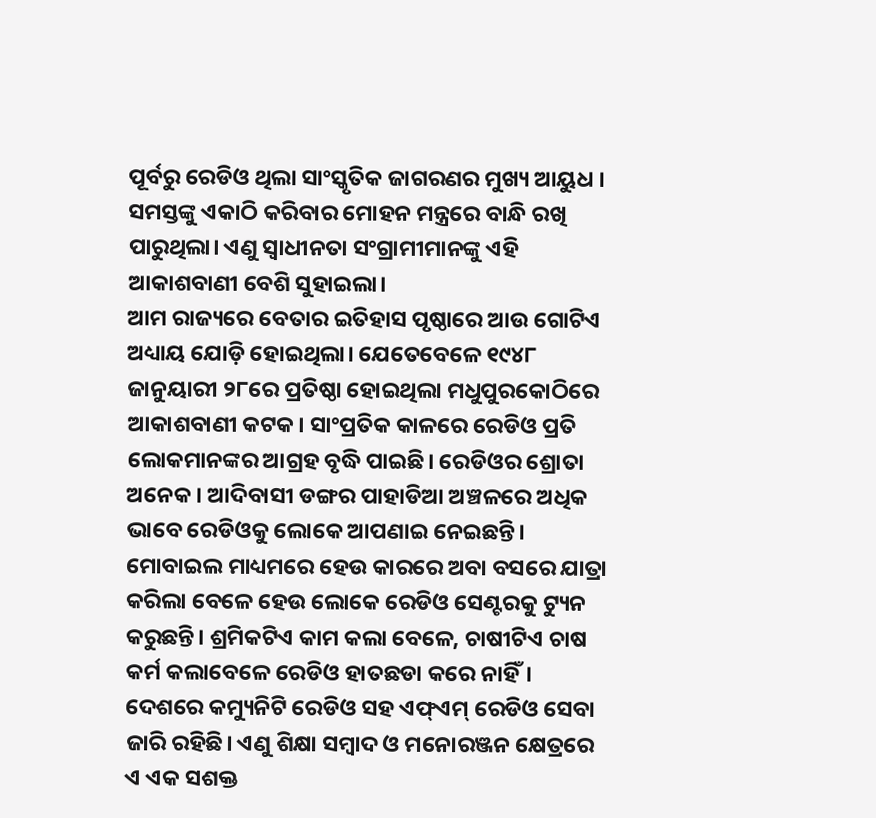ପୂର୍ବରୁ ରେଡିଓ ଥିଲା ସାଂସ୍କୃତିକ ଜାଗରଣର ମୁଖ୍ୟ ଆୟୁଧ । ସମସ୍ତଙ୍କୁ ଏକାଠି କରିବାର ମୋହନ ମନ୍ତ୍ରରେ ବାନ୍ଧି ରଖି ପାରୁଥିଲା। ଏଣୁ ସ୍ବାଧୀନତା ସଂଗ୍ରାମୀମାନଙ୍କୁ ଏହି ଆକାଶବାଣୀ ବେଶି ସୁହାଇଲା।
ଆମ ରାଜ୍ୟରେ ବେତାର ଇତିହାସ ପୃଷ୍ଠାରେ ଆଉ ଗୋଟିଏ ଅଧ୍ୟାୟ ଯୋଡ଼ି ହୋଇଥିଲା। ଯେତେବେଳେ ୧୯୪୮ ଜାନୁୟାରୀ ୨୮ରେ ପ୍ରତିଷ୍ଠା ହୋଇଥିଲା ମଧୁପୁରକୋଠିରେ ଆକାଶବାଣୀ କଟକ। ସାଂପ୍ରତିକ କାଳରେ ରେଡିଓ ପ୍ରତି ଲୋକମାନଙ୍କର ଆଗ୍ରହ ବୃଦ୍ଧି ପାଇଛି। ରେଡିଓର ଶ୍ରୋତା ଅନେକ। ଆଦିବାସୀ ଡଙ୍ଗର ପାହାଡିଆ ଅଞ୍ଚଳରେ ଅଧିକ ଭାବେ ରେଡିଓକୁ ଲୋକେ ଆପଣାଇ ନେଇଛନ୍ତି। ମୋବାଇଲ ମାଧ୍ୟମରେ ହେଉ କାରରେ ଅବା ବସରେ ଯାତ୍ରା କରିଲା ବେଳେ ହେଉ ଲୋକେ ରେଡିଓ ସେଣ୍ଟରକୁ ଟ୍ୟୁନ କରୁଛନ୍ତି। ଶ୍ରମିକଟିଏ କାମ କଲା ବେଳେ, ଚାଷୀଟିଏ ଚାଷ କର୍ମ କଲାବେଳେ ରେଡିଓ ହାତଛଡା କରେ ନାହିଁ। ଦେଶରେ କମ୍ୟୁନିଟି ରେଡିଓ ସହ ଏଫ୍‌ଏମ୍‌ ରେଡିଓ ସେବା ଜାରି ରହିଛି। ଏଣୁ ଶିକ୍ଷା ସମ୍ବାଦ ଓ ମନୋରଞ୍ଜନ କ୍ଷେତ୍ରରେ ଏ ଏକ ସଶକ୍ତ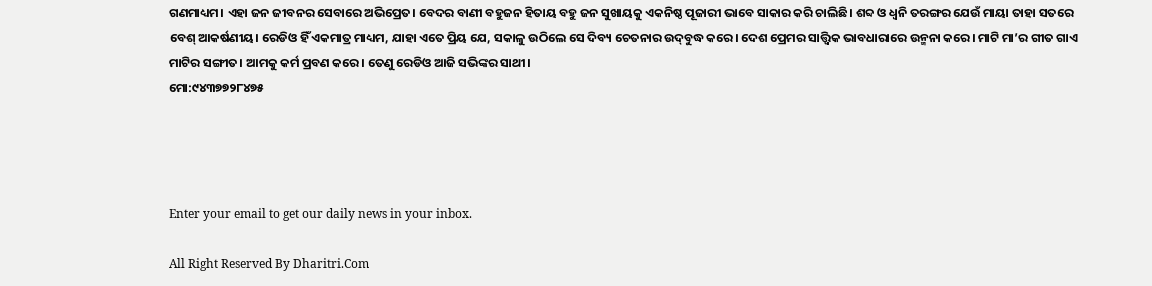ଗଣମାଧ୍ୟମ। ଏହା ଜନ ଜୀବନର ସେବାରେ ଅଭିପ୍ରେତ। ବେଦର ବାଣୀ ବହୁଜନ ହିତାୟ ବହୁ ଜନ ସୁଖାୟକୁ ଏକନିଷ୍ଠ ପୂଜାରୀ ଭାବେ ସାକାର କରି ଚାଲିଛି। ଶବ୍ଦ ଓ ଧ୍ୱନି ତରଙ୍ଗର ଯେଉଁ ମାୟା ତାହା ସତରେ ବେଶ୍‌ ଆକର୍ଷଣୀୟ। ରେଡିଓ ହିଁ ଏକମାତ୍ର ମାଧ୍ୟମ, ଯାହା ଏତେ ପ୍ରିୟ ଯେ, ସକାଳୁ ଉଠିଲେ ସେ ଦିବ୍ୟ ଚେତନାର ଉଦ୍‌ବୁଦ୍ଧ କରେ। ଦେଶ ପ୍ରେମର ସାତ୍ତ୍ୱିକ ଭାବଧାରାରେ ଉନ୍ମନା କରେ। ମାଟି ମା’ର ଗୀତ ଗାଏ ମାଟିର ସଙ୍ଗୀତ। ଆମକୁ କର୍ମ ପ୍ରବଣ କରେ। ତେଣୁ ରେଡିଓ ଆଜି ସଭିଙ୍କର ସାଥୀ।
ମୋ:୯୪୩୭୭୨୮୪୭୫




Enter your email to get our daily news in your inbox.

All Right Reserved By Dharitri.Com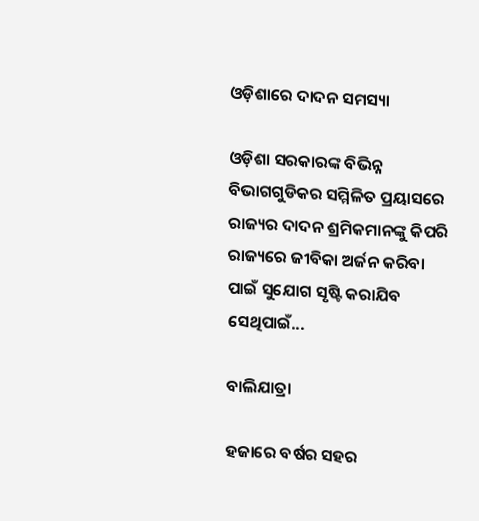ଓଡ଼ିଶାରେ ଦାଦନ ସମସ୍ୟା

ଓଡ଼ିଶା ସରକାରଙ୍କ ବିଭିନ୍ନ ବିଭାଗଗୁଡିକର ସମ୍ମିଳିତ ପ୍ରୟାସରେ ରାଜ୍ୟର ଦାଦନ ଶ୍ରମିକମାନଙ୍କୁ କିପରି ରାଜ୍ୟରେ ଜୀବିକା ଅର୍ଜନ କରିବା ପାଇଁ ସୁଯୋଗ ସୃଷ୍ଟି କରାଯିବ ସେଥିପାଇଁ...

ବାଲିଯାତ୍ରା

ହଜାରେ ବର୍ଷର ସହର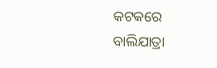କଟକରେ ବାଲିଯାତ୍ରା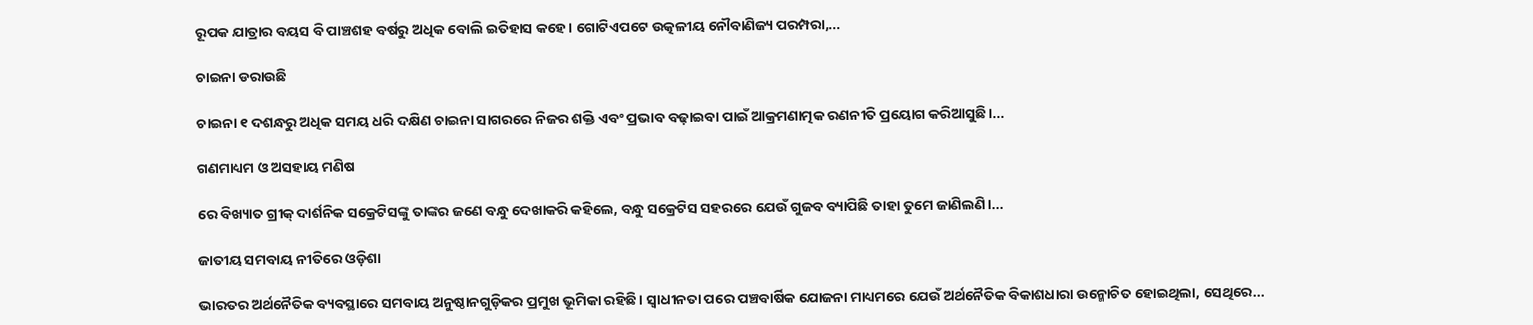ରୂପକ ଯାତ୍ରାର ବୟସ ବି ପାଞ୍ଚଶହ ବର୍ଷରୁ ଅଧିକ ବୋଲି ଇତିହାସ କହେ। ଗୋଟିଏପଟେ ଉତ୍କଳୀୟ ନୌବାଣିଜ୍ୟ ପରମ୍ପରା,...

ଚାଇନା ଡରାଉଛି

ଚାଇନା ୧ ଦଶନ୍ଧରୁ ଅଧିକ ସମୟ ଧରି ଦକ୍ଷିଣ ଚାଇନା ସାଗରରେ ନିଜର ଶକ୍ତି ଏବଂ ପ୍ରଭାବ ବଢ଼ାଇବା ପାଇଁ ଆକ୍ରମଣାତ୍ମକ ରଣନୀତି ପ୍ରୟୋଗ କରିଆସୁଛି।...

ଗଣମାଧ୍ୟମ ଓ ଅସହାୟ ମଣିଷ

ରେ ବିଖ୍ୟାତ ଗ୍ରୀକ୍‌ ଦାର୍ଶନିକ ସକ୍ରେଟିସଙ୍କୁ ତାଙ୍କର ଜଣେ ବନ୍ଧୁ ଦେଖାକରି କହିଲେ, ବନ୍ଧୁ ସକ୍ରେଟିସ ସହରରେ ଯେଉଁ ଗୁଜବ ବ୍ୟାପିଛି ତାହା ତୁମେ ଜାଣିଲଣି।...

ଜାତୀୟ ସମବାୟ ନୀତିରେ ଓଡ଼ିଶା

ଭାରତର ଅର୍ଥନୈତିକ ବ୍ୟବସ୍ଥାରେ ସମବାୟ ଅନୁଷ୍ଠାନଗୁଡ଼ିକର ପ୍ରମୁଖ ଭୂମିକା ରହିଛି। ସ୍ବାଧୀନତା ପରେ ପଞ୍ଚବାର୍ଷିକ ଯୋଜନା ମାଧ୍ୟମରେ ଯେଉଁ ଅର୍ଥନୈତିକ ବିକାଶଧାରା ଉନ୍ମୋଚିତ ହୋଇଥିଲା, ସେଥିରେ...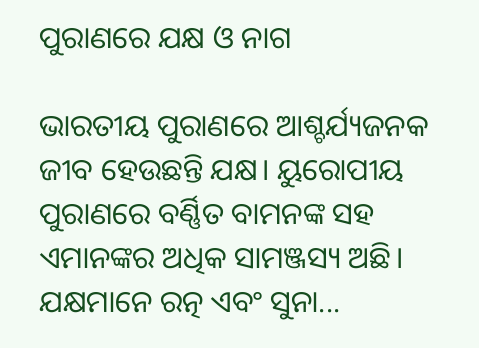ପୁରାଣରେ ଯକ୍ଷ ଓ ନାଗ

ଭାରତୀୟ ପୁରାଣରେ ଆଶ୍ଚର୍ଯ୍ୟଜନକ ଜୀବ ହେଉଛନ୍ତି ଯକ୍ଷ। ୟୁରୋପୀୟ ପୁରାଣରେ ବର୍ଣ୍ଣିତ ବାମନଙ୍କ ସହ ଏମାନଙ୍କର ଅଧିକ ସାମଞ୍ଜସ୍ୟ ଅଛି। ଯକ୍ଷମାନେ ରତ୍ନ ଏବଂ ସୁନା...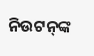ନିଉଟନ୍‌ଙ୍କ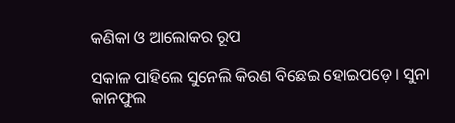କଣିକା ଓ ଆଲୋକର ରୂପ

ସକାଳ ପାହିଲେ ସୁନେଲି କିରଣ ବିଛେଇ ହୋଇପଡ଼େ। ସୁନା କାନଫୁଲ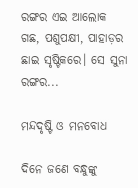ରଙ୍ଗର ଏଇ ଆଲୋକ ଗଛ, ପଶୁପକ୍ଷୀ, ପାହାଡ଼ର ଛାଇ ସୃଷ୍ଟିକରେ। ସେ ସୁନା ରଙ୍ଗର...

ମନ୍ଦଦୃଷ୍ଟି ଓ ମନବୋଧ

ଦିନେ ଜଣେ ବନ୍ଧୁଙ୍କୁ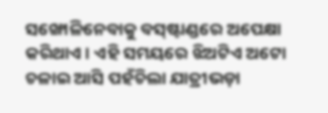ସଙ୍ଖୋଳିନେବାକୁ ବସ୍‌ଷ୍ଟାଣ୍ଡରେ ଅପେକ୍ଷା କରିଥାଏ। ଏହି ସମୟରେ ଝିଅଟିଏ ଅଟୋ ଚଳାଇ ଆସି ପହଁଚିଲା ଯାତ୍ରୀଭଡ଼ା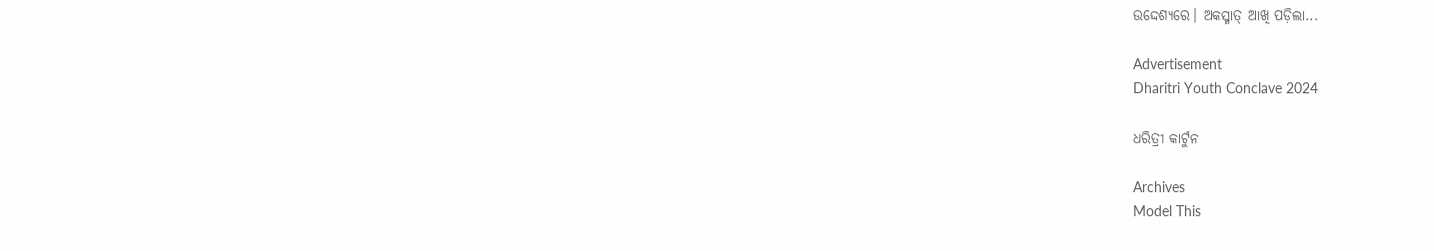ଉଦ୍ଦେଶ୍ୟରେ। ଅକସ୍ମାତ୍‌ ଆଖି ପଡ଼ିଲା...

Advertisement
Dharitri Youth Conclave 2024

ଧରିତ୍ରୀ କାର୍ଟୁନ

Archives
Model This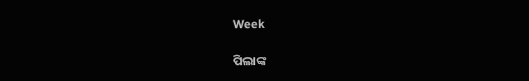Week

ପିଲାଙ୍କ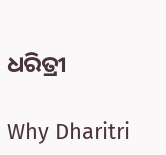ଧରିତ୍ରୀ

Why Dharitri